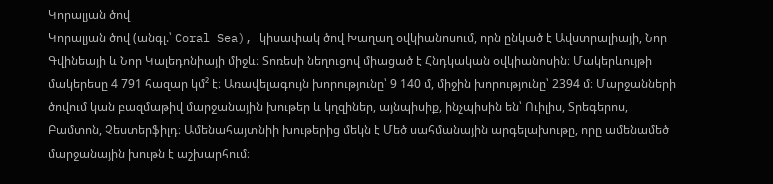Կորալյան ծով
Կորալյան ծով (անգլ.՝ Coral Sea), կիսափակ ծով Խաղաղ օվկիանոսում, որն ընկած է Ավստրալիայի, Նոր Գվինեայի և Նոր Կալեդոնիայի միջև։ Տոռեսի նեղուցով միացած է Հնդկական օվկիանոսին։ Մակերևույթի մակերեսը 4 791 հազար կմ² է։ Առավելագույն խորությունը՝ 9 140 մ, միջին խորությունը՝ 2394 մ։ Մարջանների ծովում կան բազմաթիվ մարջանային խութեր և կղզիներ, այնպիսիք, ինչպիսին են՝ Ուիլիս, Տրեգերոս, Բամտոն, Չեստերֆիլդ։ Ամենահայտնիի խութերից մեկն է Մեծ սահմանային արգելախութը, որը ամենամեծ մարջանային խութն է աշխարհում։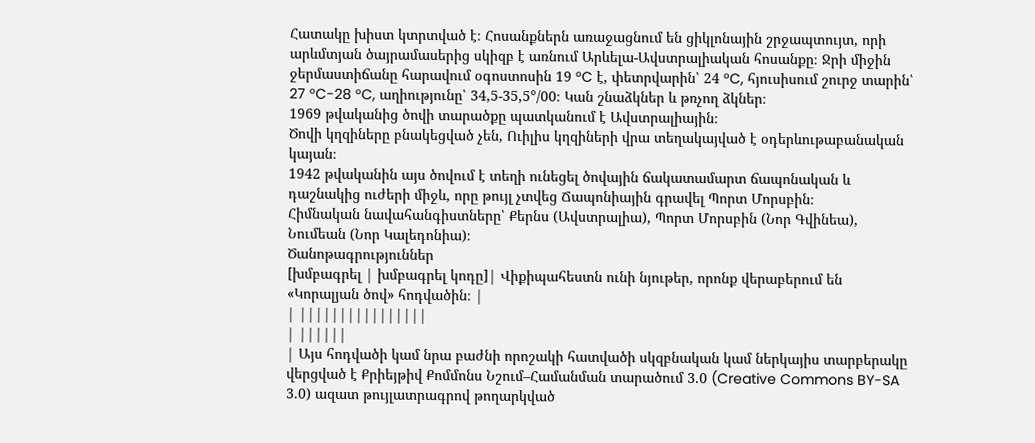Հատակը խիստ կտրտված է։ Հոսանքներն առաջացնում են ցիկլոնային շրջապտույտ, որի արևմտյան ծայրամասերից սկիզբ է առնում Արևելա-Ավստրալիական հոսանքը։ Ջրի միջին ջերմաստիճանը հարավում օգոստոսին 19 °C է, փետրվարին՝ 24 °C, հյուսիսում շուրջ տարին՝ 27 °C-28 °C, աղիությունը՝ 34,5-35,5°/00։ Կան շնաձկներ և թռչող ձկներ։
1969 թվականից ծովի տարածքը պատկանում է Ավստրալիային։
Ծովի կղզիները բնակեցված չեն, Ուիլիս կղզիների վրա տեղակայված է օդերևութաբանական կայան։
1942 թվականին այս ծովում է տեղի ունեցել ծովային ճակատամարտ ճապոնական և դաշնակից ուժերի միջև, որը թույլ չտվեց Ճապոնիային գրավել Պորտ Մորսբին։
Հիմնական նավահանգիստները՝ Քերնս (Ավստրալիա), Պորտ Մորսբին (Նոր Գվինեա), Նումեան (Նոր Կալեդոնիա)։
Ծանոթագրություններ
[խմբագրել | խմբագրել կոդը]| Վիքիպահեստն ունի նյութեր, որոնք վերաբերում են «Կորալյան ծով» հոդվածին։ |
| ||||||||||||||||
| ||||||
| Այս հոդվածի կամ նրա բաժնի որոշակի հատվածի սկզբնական կամ ներկայիս տարբերակը վերցված է Քրիեյթիվ Քոմմոնս Նշում–Համանման տարածում 3.0 (Creative Commons BY-SA 3.0) ազատ թույլատրագրով թողարկված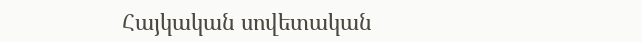Հայկական սովետական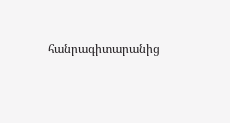հանրագիտարանից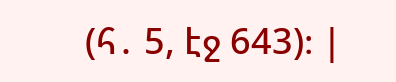(հ․ 5, էջ 643)։ |